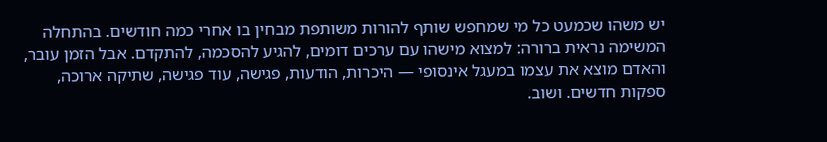יש משהו שכמעט כל מי שמחפש שותף להורות משותפת מבחין בו אחרי כמה חודשים. בהתחלה המשימה נראית ברורה: למצוא מישהו עם ערכים דומים, להגיע להסכמה, להתקדם. אבל הזמן עובר, והאדם מוצא את עצמו במעגל אינסופי — היכרות, הודעות, פגישה, עוד פגישה, שתיקה ארוכה, ספקות חדשים. ושוב.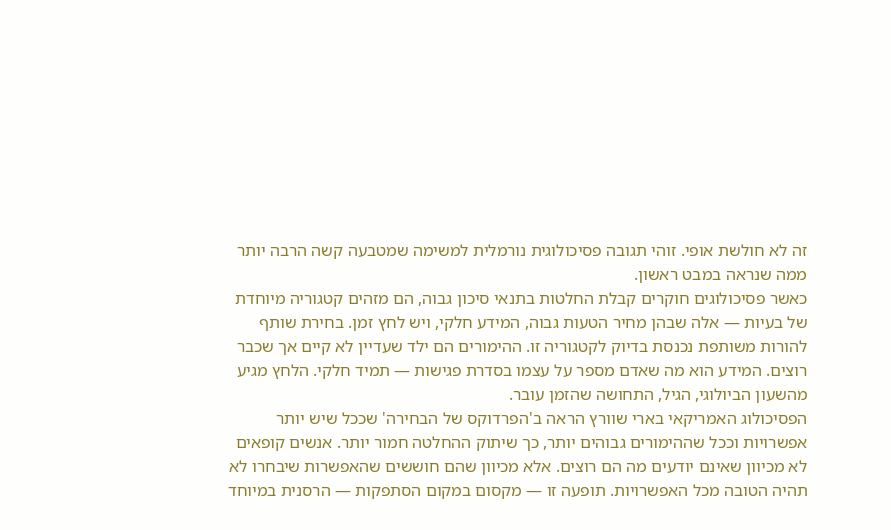זה לא חולשת אופי. זוהי תגובה פסיכולוגית נורמלית למשימה שמטבעה קשה הרבה יותר ממה שנראה במבט ראשון.
כאשר פסיכולוגים חוקרים קבלת החלטות בתנאי סיכון גבוה, הם מזהים קטגוריה מיוחדת של בעיות — אלה שבהן מחיר הטעות גבוה, המידע חלקי, ויש לחץ זמן. בחירת שותף להורות משותפת נכנסת בדיוק לקטגוריה זו. ההימורים הם ילד שעדיין לא קיים אך שכבר רוצים. המידע הוא מה שאדם מספר על עצמו בסדרת פגישות — תמיד חלקי. הלחץ מגיע מהשעון הביולוגי, הגיל, התחושה שהזמן עובר.
הפסיכולוג האמריקאי בארי שוורץ הראה ב'הפרדוקס של הבחירה' שככל שיש יותר אפשרויות וככל שההימורים גבוהים יותר, כך שיתוק ההחלטה חמור יותר. אנשים קופאים לא מכיוון שאינם יודעים מה הם רוצים. אלא מכיוון שהם חוששים שהאפשרות שיבחרו לא תהיה הטובה מכל האפשרויות. תופעה זו — מקסום במקום הסתפקות — הרסנית במיוחד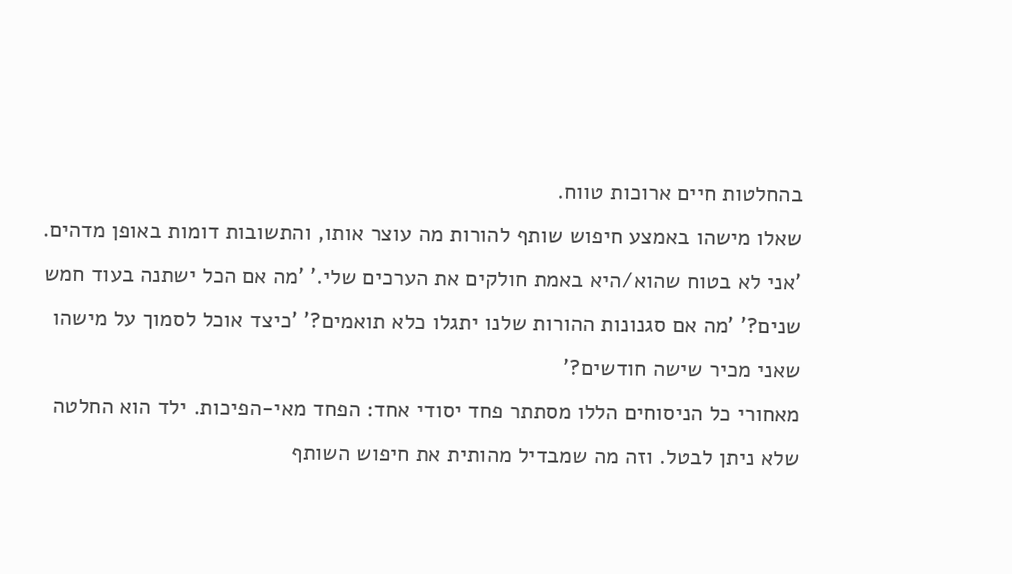בהחלטות חיים ארוכות טווח.
שאלו מישהו באמצע חיפוש שותף להורות מה עוצר אותו, והתשובות דומות באופן מדהים. 'אני לא בטוח שהוא/היא באמת חולקים את הערכים שלי.' 'מה אם הכל ישתנה בעוד חמש שנים?' 'מה אם סגנונות ההורות שלנו יתגלו כלא תואמים?' 'כיצד אוכל לסמוך על מישהו שאני מכיר שישה חודשים?'
מאחורי כל הניסוחים הללו מסתתר פחד יסודי אחד: הפחד מאי-הפיכות. ילד הוא החלטה שלא ניתן לבטל. וזה מה שמבדיל מהותית את חיפוש השותף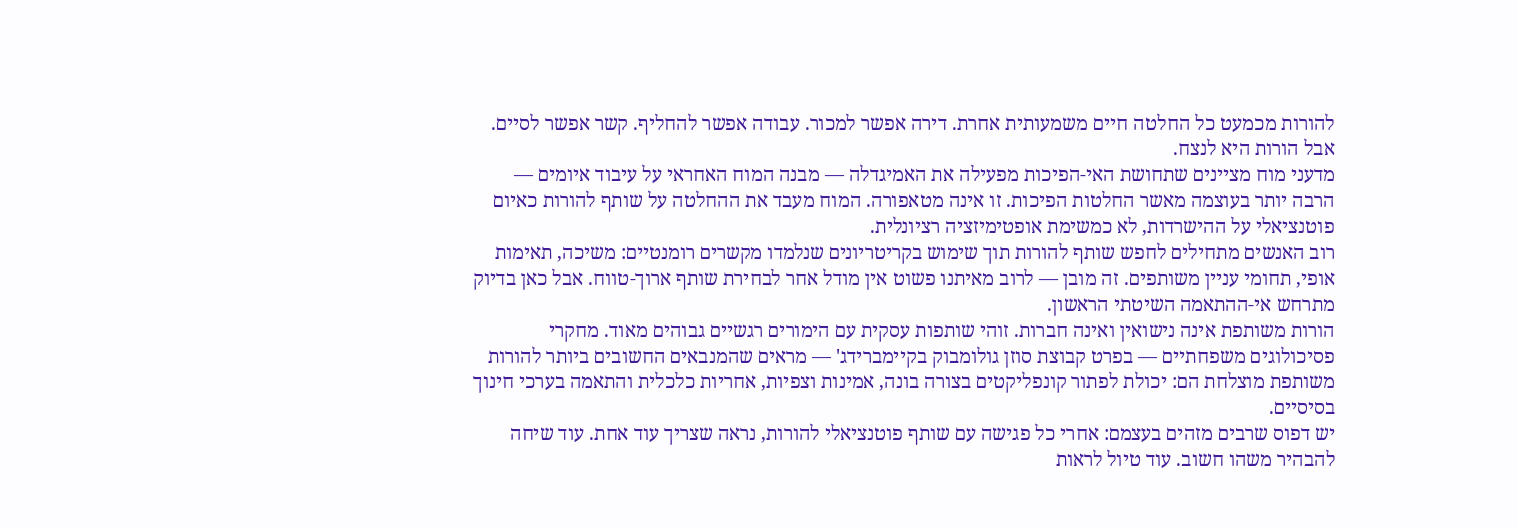להורות מכמעט כל החלטה חיים משמעותית אחרת. דירה אפשר למכור. עבודה אפשר להחליף. קשר אפשר לסיים. אבל הורות היא לנצח.
מדעני מוח מציינים שתחושת האי-הפיכות מפעילה את האמיגדלה — מבנה המוח האחראי על עיבוד איומים — הרבה יותר בעוצמה מאשר החלטות הפיכות. זו אינה מטאפורה. המוח מעבד את ההחלטה על שותף להורות כאיום פוטנציאלי על ההישרדות, לא כמשימת אופטימיזציה רציונלית.
רוב האנשים מתחילים לחפש שותף להורות תוך שימוש בקריטריונים שנלמדו מקשרים רומנטיים: משיכה, תאימות אופי, תחומי עניין משותפים. זה מובן — לרוב מאיתנו פשוט אין מודל אחר לבחירת שותף ארוך-טווח. אבל כאן בדיוק מתרחש אי-ההתאמה השיטתי הראשון.
הורות משותפת אינה נישואין ואינה חברות. זוהי שותפות עסקית עם הימורים רגשיים גבוהים מאוד. מחקרי פסיכולוגים משפחתיים — בפרט קבוצת סוזן גולומבוק בקיימברידג' — מראים שהמנבאים החשובים ביותר להורות משותפת מוצלחת הם: יכולת לפתור קונפליקטים בצורה בונה, אמינות וצפיות, אחריות כלכלית והתאמה בערכי חינוך בסיסיים.
יש דפוס שרבים מזהים בעצמם: אחרי כל פגישה עם שותף פוטנציאלי להורות, נראה שצריך עוד אחת. עוד שיחה להבהיר משהו חשוב. עוד טיול לראות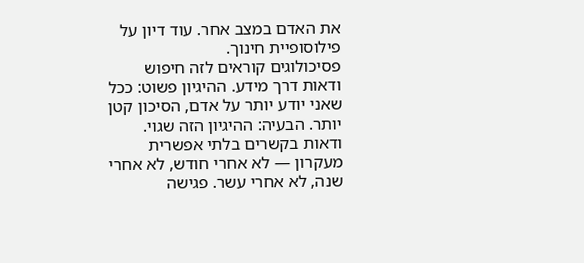את האדם במצב אחר. עוד דיון על פילוסופיית חינוך.
פסיכולוגים קוראים לזה חיפוש ודאות דרך מידע. ההיגיון פשוט: ככל שאני יודע יותר על אדם, הסיכון קטן יותר. הבעיה: ההיגיון הזה שגוי. ודאות בקשרים בלתי אפשרית מעקרון — לא אחרי חודש, לא אחרי שנה, לא אחרי עשר. פגישה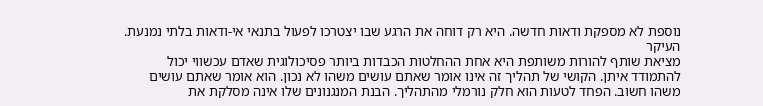נוספת לא מספקת ודאות חדשה. היא רק דוחה את הרגע שבו יצטרכו לפעול בתנאי אי-ודאות בלתי נמנעת.
העיקר
מציאת שותף להורות משותפת היא אחת ההחלטות הכבדות ביותר פסיכולוגית שאדם עכשווי יכול להתמודד איתן. הקושי של תהליך זה אינו אומר שאתם עושים משהו לא נכון. הוא אומר שאתם עושים משהו חשוב. הפחד לטעות הוא חלק נורמלי מהתהליך. הבנת המנגנונים שלו אינה מסלקת את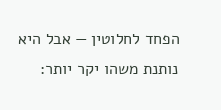הפחד לחלוטין — אבל היא נותנת משהו יקר יותר: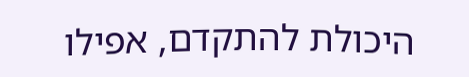היכולת להתקדם, אפילו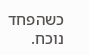כשהפחד נוכח.